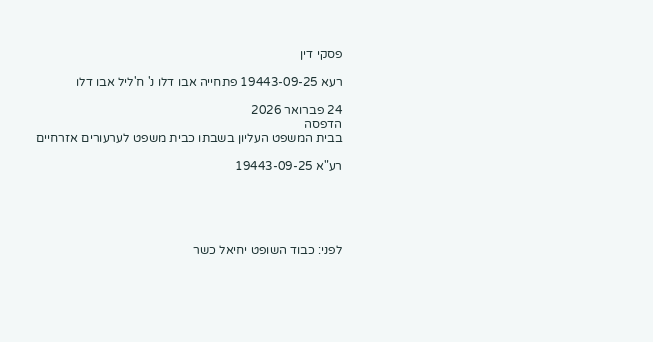פסקי דין

רעא 19443-09-25 פתחייה אבו דלו נ' ח'ליל אבו דלו

24 פברואר 2026
הדפסה
בבית המשפט העליון בשבתו כבית משפט לערעורים אזרחיים

רע"א 19443-09-25





לפני: כבוד השופט יחיאל כשר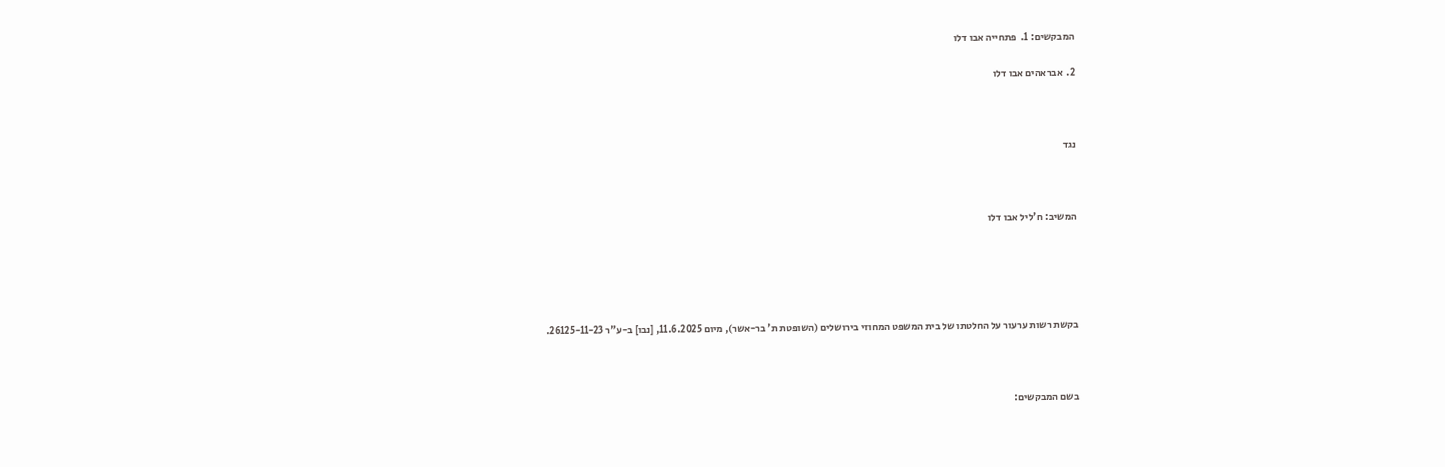המבקשים: 1.  פתחייה אבו דלו

2.  אבראהים אבו דלו



נגד



המשיב: ח'ליל אבו דלו





בקשת רשות ערעור על החלטתו של בית המשפט המחוזי בירושלים (השופטת ת' בר-אשר), מיום 11.6.2025, [נבו] ב-ע"ר 26125-11-23.



בשם המבקשים: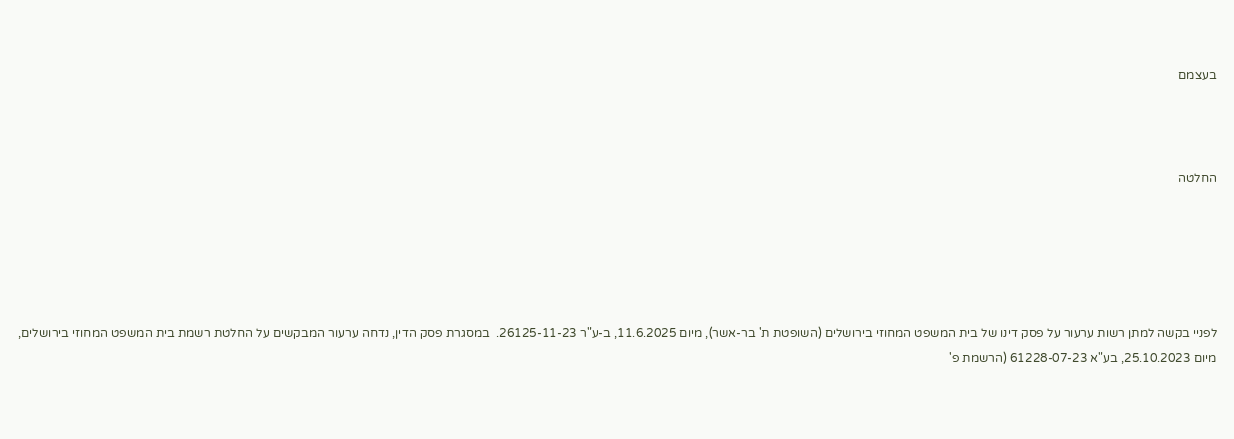בעצמם



החלטה





לפניי בקשה למתן רשות ערעור על פסק דינו של בית המשפט המחוזי בירושלים (השופטת ת' בר-אשר), מיום 11.6.2025, ב-ע"ר 26125-11-23.  במסגרת פסק הדין, נדחה ערעור המבקשים על החלטת רשמת בית המשפט המחוזי בירושלים, מיום 25.10.2023, בע"א 61228-07-23 (הרשמת פ'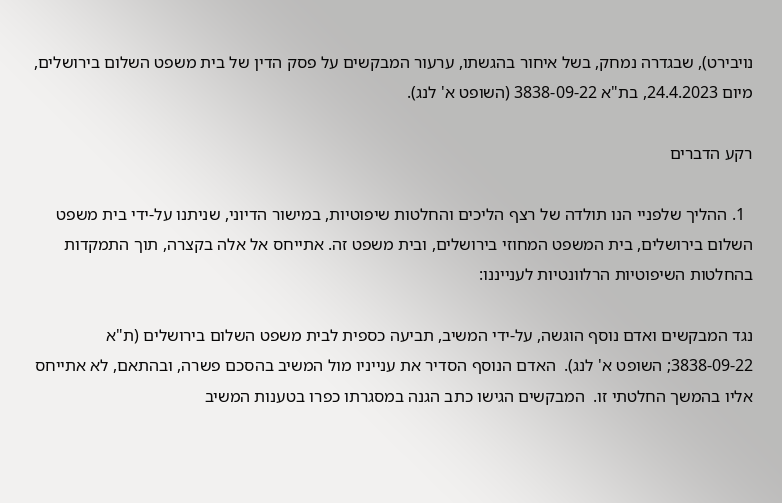נויבירט), שבגדרה נמחק, בשל איחור בהגשתו, ערעור המבקשים על פסק הדין של בית משפט השלום בירושלים, מיום 24.4.2023, בת"א 3838-09-22 (השופט א' לנג).

רקע הדברים

  1. ההליך שלפניי הנו תולדה של רצף הליכים והחלטות שיפוטיות, במישור הדיוני, שניתנו על-ידי בית משפט השלום בירושלים, בית המשפט המחוזי בירושלים, ובית משפט זה. אתייחס אל אלה בקצרה, תוך התמקדות בהחלטות השיפוטיות הרלוונטיות לענייננו:

נגד המבקשים ואדם נוסף הוגשה, על-ידי המשיב, תביעה כספית לבית משפט השלום בירושלים (ת"א 3838-09-22; השופט א' לנג).  האדם הנוסף הסדיר את ענייניו מול המשיב בהסכם פשרה, ובהתאם, לא אתייחס אליו בהמשך החלטתי זו.  המבקשים הגישו כתב הגנה במסגרתו כפרו בטענות המשיב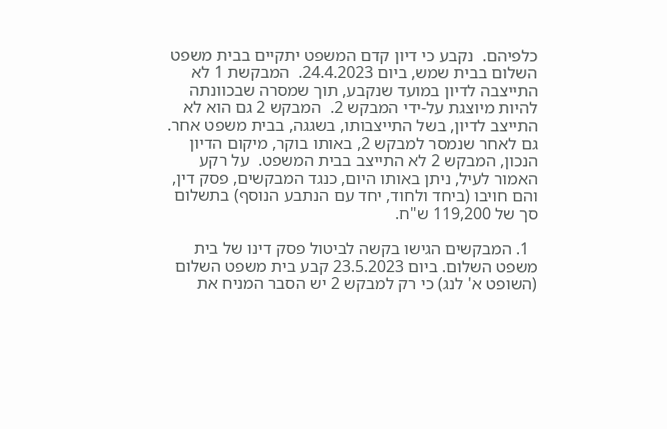כלפיהם.  נקבע כי דיון קדם המשפט יתקיים בבית משפט השלום בבית שמש, ביום 24.4.2023.  המבקשת 1 לא התייצבה לדיון במועד שנקבע, תוך שמסרה שבכוונתה להיות מיוצגת על-ידי המבקש 2.  המבקש 2 גם הוא לא התייצב לדיון, בשל התייצבותו, בשגגה, בבית משפט אחר.  גם לאחר שנמסר למבקש 2, באותו בוקר, מיקום הדיון הנכון, המבקש 2 לא התייצב בבית המשפט.  על רקע האמור לעיל, ניתן באותו היום, כנגד המבקשים, פסק דין, והם חויבו (ביחד ולחוד, יחד עם הנתבע הנוסף) בתשלום סך של 119,200 ש"ח.

  1. המבקשים הגישו בקשה לביטול פסק דינו של בית משפט השלום. ביום 23.5.2023 קבע בית משפט השלום (השופט א' לנג) כי רק למבקש 2 יש הסבר המניח את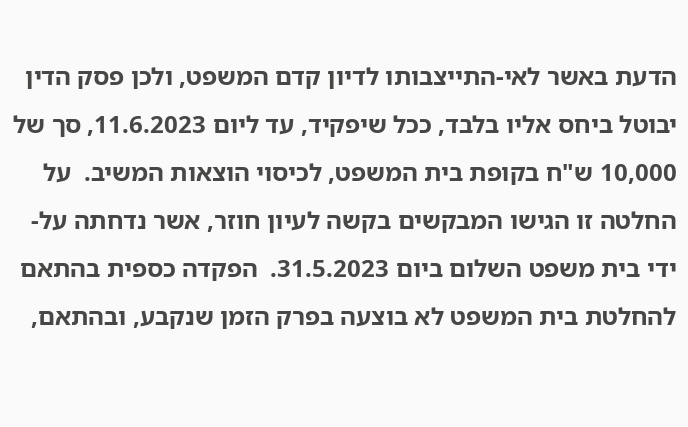הדעת באשר לאי-התייצבותו לדיון קדם המשפט, ולכן פסק הדין יבוטל ביחס אליו בלבד, ככל שיפקיד, עד ליום 11.6.2023, סך של 10,000 ש"ח בקופת בית המשפט, לכיסוי הוצאות המשיב.  על החלטה זו הגישו המבקשים בקשה לעיון חוזר, אשר נדחתה על-ידי בית משפט השלום ביום 31.5.2023.  הפקדה כספית בהתאם להחלטת בית המשפט לא בוצעה בפרק הזמן שנקבע, ובהתאם,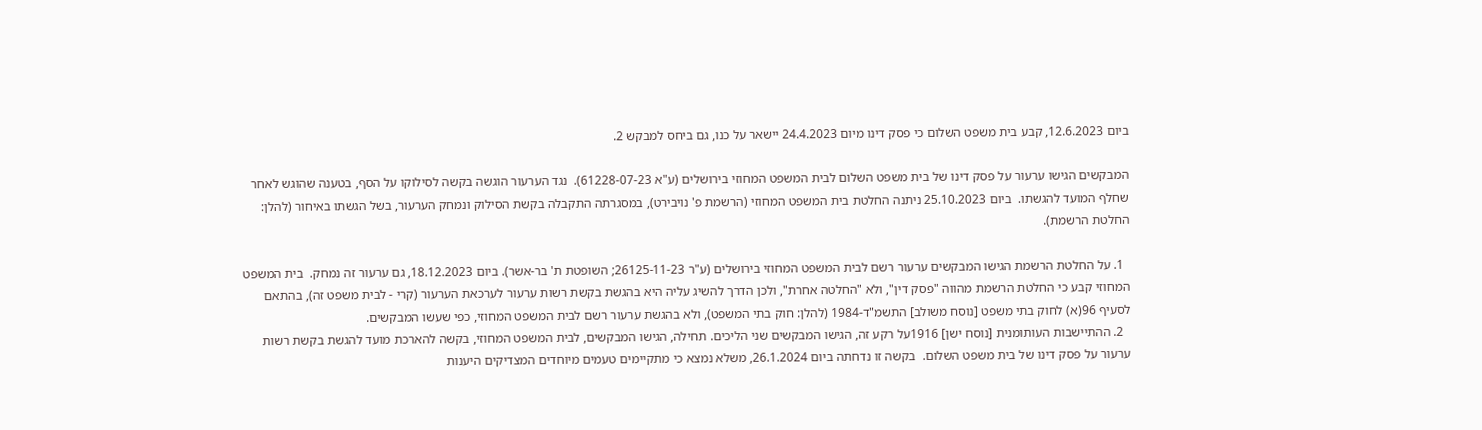ביום 12.6.2023, קבע בית משפט השלום כי פסק דינו מיום 24.4.2023 יישאר על כנו, גם ביחס למבקש 2.

המבקשים הגישו ערעור על פסק דינו של בית משפט השלום לבית המשפט המחוזי בירושלים (ע"א 61228-07-23).  נגד הערעור הוגשה בקשה לסילוקו על הסף, בטענה שהוגש לאחר שחלף המועד להגשתו.  ביום 25.10.2023 ניתנה החלטת בית המשפט המחוזי (הרשמת פ' נויבירט), במסגרתה התקבלה בקשת הסילוק ונמחק הערעור, בשל הגשתו באיחור (להלן: החלטת הרשמת).

  1. על החלטת הרשמת הגישו המבקשים ערעור רשם לבית המשפט המחוזי בירושלים (ע"ר 26125-11-23; השופטת ת' בר-אשר). ביום 18.12.2023, גם ערעור זה נמחק.  בית המשפט המחוזי קבע כי החלטת הרשמת מהווה "פסק דין", ולא "החלטה אחרת", ולכן הדרך להשיג עליה היא בהגשת בקשת רשות ערעור לערכאת הערעור (קרי - לבית משפט זה), בהתאם לסעיף 96(א) לחוק בתי משפט [נוסח משולב] התשמ"ד-1984 (להלן: חוק בתי המשפט), ולא בהגשת ערעור רשם לבית המשפט המחוזי, כפי שעשו המבקשים.
  2. ההתיישבות העותומנית [נוסח ישן] 1916על רקע זה, הגישו המבקשים שני הליכים. תחילה, הגישו המבקשים, לבית המשפט המחוזי, בקשה להארכת מועד להגשת בקשת רשות ערעור על פסק דינו של בית משפט השלום.  בקשה זו נדחתה ביום 26.1.2024, משלא נמצא כי מתקיימים טעמים מיוחדים המצדיקים היענות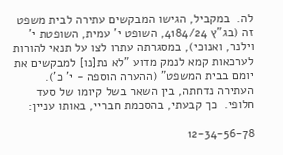לה.  במקביל, הגישו המבקשים עתירה לבית משפט זה (בג"ץ 4184/24, השופט י' עמית, השופטת י' וילנר, ואנוכי), במסגרתה עתרו לצו על תנאי להורות לערכאות קמא לנמק מדוע "לא נת[נו] למבקשים את יומם בבית המשפט" (ההערה הוספה - י' כ').  העתירה נדחתה, בין השאר בשל קיומו של סעד חלופי.  כך קבעתי, בהסכמת חבריי, באותו עניין:

12-34-56-78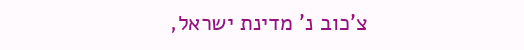צ'כוב נ' מדינת ישראל,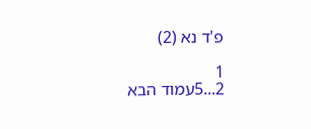פ'ד נא (2)

1
2...5עמוד הבא